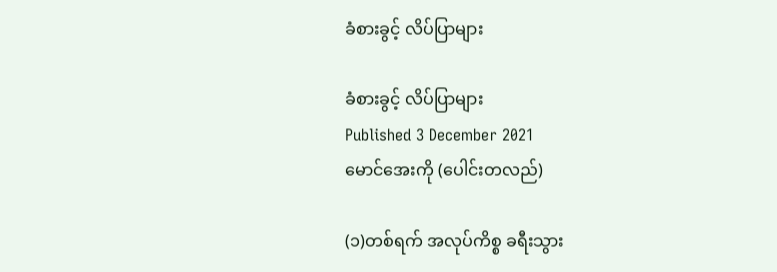ခံစားခွင့် လိပ်ပြာများ

ခံစားခွင့် လိပ်ပြာများ
Published 3 December 2021
မောင်အေးကို (ပေါင်းတလည်)

(၁)တစ်ရက် အလုပ်ကိစ္စ ခရီးသွား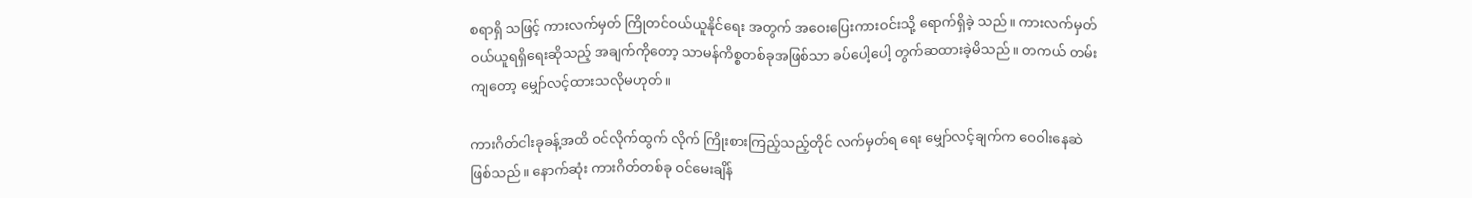စရာရှိ သဖြင့် ကားလက်မှတ် ကြိုတင်ဝယ်ယူနိုင်ရေး အတွက် အဝေးပြေးကားဝင်းသို့ ရောက်ရှိခဲ့ သည်။ ကားလက်မှတ် ဝယ်ယူရရှိရေးဆိုသည့် အချက်ကိုတော့ သာမန်ကိစ္စတစ်ခုအဖြစ်သာ ခပ်ပေါ့ပေါ့ တွက်ဆထားခဲ့မိသည်။ တကယ် တမ်းကျတော့ မျှော်လင့်ထားသလိုမဟုတ်။

ကားဂိတ်ငါးခုခန့်အထိ ဝင်လိုက်ထွက် လိုက် ကြိုးစားကြည့်သည့်တိုင် လက်မှတ်ရ ရေး မျှော်လင့်ချက်က ဝေ၀ါးနေဆဲဖြစ်သည်။ နောက်ဆုံး ကားဂိတ်တစ်ခု ဝင်မေးချိန်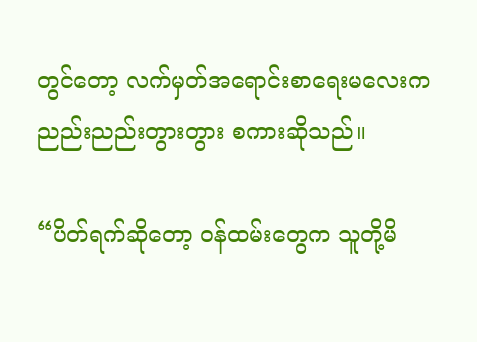တွင်တော့ လက်မှတ်အရောင်းစာရေးမလေးက ညည်းညည်းတွားတွား စကားဆိုသည်။

“ပိတ်ရက်ဆိုတော့ ဝန်ထမ်းတွေက သူတို့မိ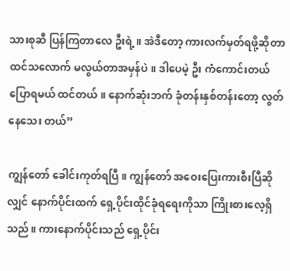သားစုဆီ ပြန်ကြတာလေ ဦးရဲ့။ အဲဒီတော့ ကားလက်မှတ်ရဖို့ဆိုတာ ထင်သလောက် မလွယ်တာအမှန်ပဲ။ ဒါပေမဲ့ ဦး ကံကောင်းတယ်ပြောရမယ် ထင်တယ်။ နောက်ဆုံးဘက် ခုံတန်းနှစ်တန်းတော့ လွတ်နေသေး တယ်”

ကျွန်တော် ခေါင်းကုတ်ရပြီ။ ကျွန်တော် အဝေးပြေးကားစီးပြီဆိုလျှင် နောက်ပိုင်းထက် ရှေ့ပိုင်းထိုင်ခုံရရေးကိုသာ ကြိုးစားလေ့ရှိသည်။ ကားနောက်ပိုင်းသည် ရှေ့ပိုင်း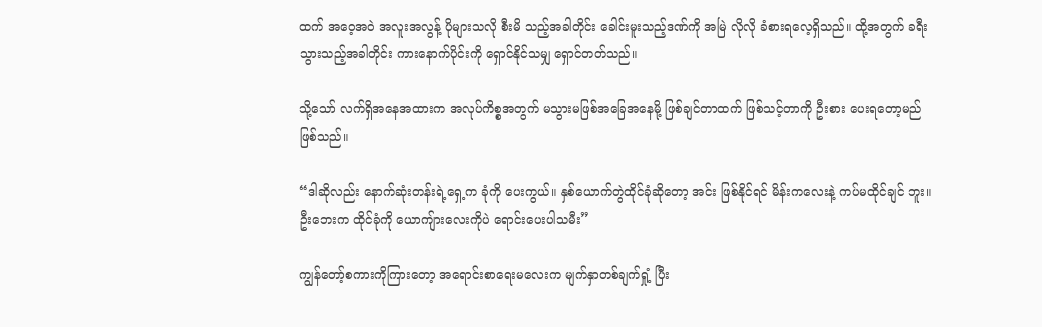ထက် အဝေ့အဝဲ အလူးအလွန့် ပိုများသလို စီးမိ သည့်အခါတိုင်း ခေါင်းမူးသည့်ဒဏ်ကို အမြဲ လိုလို ခံစားရလေ့ရှိသည်။ ထို့အတွက် ခရီး သွားသည့်အခါတိုင်း ကားနောက်ပိုင်းကို ရှောင်နိုင်သမျှ ရှောင်တတ်သည်။

သို့သော် လက်ရှိအနေအထားက အလုပ်ကိစ္စအတွက် မသွားမဖြစ်အခြေအနေမို့ ဖြစ်ချင်တာထက် ဖြစ်သင့်တာကို ဦးစား ပေးရတော့မည်ဖြစ်သည်။

“ဒါဆိုလည်း နောက်ဆုံးတန်းရဲ့ရှေ့က ခုံကို ပေးကွယ်။ နှစ်ယောက်တွဲထိုင်ခုံဆိုတော့ အင်း ဖြစ်နိုင်ရင် မိန်းကလေးနဲ့ ကပ်မထိုင်ချင် ဘူး။ ဦးဘေးက ထိုင်ခုံကို ယောကျ်ားလေးကိုပဲ ရောင်းပေးပါသမီး”

ကျွန်တော့်စကားကိုကြားတော့ အရောင်းစာရေးမလေးက မျက်နှာတစ်ချက်ရှုံ့ ပြီး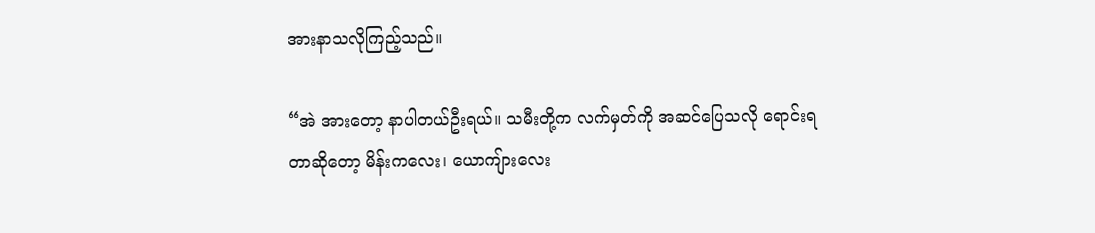အားနာသလိုကြည့်သည်။

“အဲ အားတော့ နာပါတယ်ဦးရယ်။ သမီးတို့က လက်မှတ်ကို အဆင်ပြေသလို ရောင်းရ တာဆိုတော့ မိန်းကလေး၊ ယောကျ်ားလေး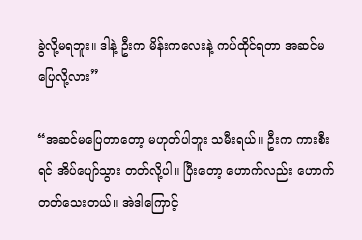ခွဲလို့မရဘူး။ ဒါနဲ့ ဦးက မိန်းကလေးနဲ့ ကပ်ထိုင်ရတာ အဆင်မပြေလို့လား”

“အဆင်မပြေတာတော့ မဟုတ်ပါဘူး သမီးရယ်။ ဦးက ကားစီးရင် အိပ်ပျော်သွား တတ်လို့ပါ။ ပြီးတော့ ဟောက်လည်း ဟောက် တတ်သေးတယ်။ အဲဒါကြောင့်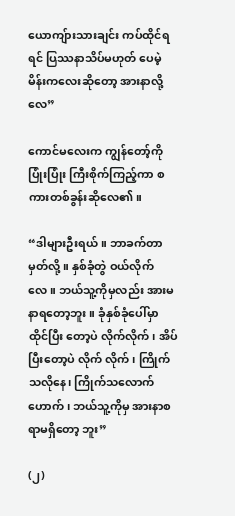ယောကျ်ားသားချင်း ကပ်ထိုင်ရရင် ပြဿနာသိပ်မဟုတ် ပေမဲ့ မိန်းကလေးဆိုတော့ အားနာလို့လေ”

ကောင်မလေးက ကျွန်တော့်ကို ပြုံးပြုံး ကြီးစိုက်ကြည့်ကာ စကားတစ်ခွန်းဆိုလေ၏။

“ဒါများဦးရယ်။ ဘာခက်တာမှတ်လို့။ နှစ်ခုံတွဲ ဝယ်လိုက်လေ။ ဘယ်သူ့ကိုမှလည်း အားမနာရတော့ဘူး။ ခုံနှစ်ခုံပေါ်မှာ ထိုင်ပြီး တော့ပဲ လိုက်လိုက်၊ အိပ်ပြီးတော့ပဲ လိုက် လိုက်၊ ကြိုက်သလိုနေ၊ ကြိုက်သလောက် ဟောက်၊ ဘယ်သူ့ကိုမှ အားနာစရာမရှိတော့ ဘူး”

(၂)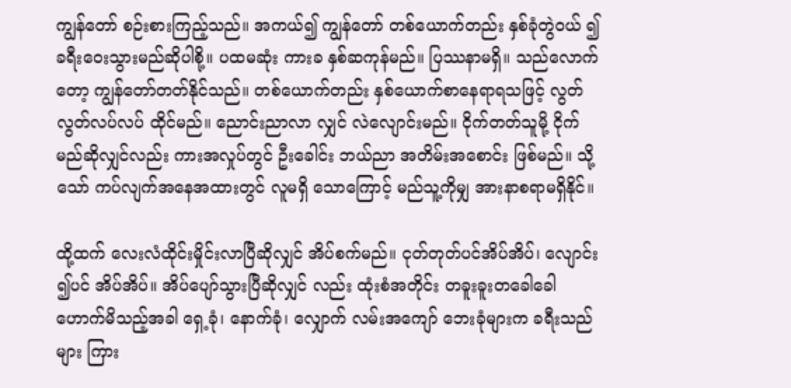ကျွန်တော် စဉ်းစားကြည့်သည်။ အကယ်၍ ကျွန်တော် တစ်ယောက်တည်း နှစ်ခုံတွဲဝယ် ၍ ခရီးဝေးသွားမည်ဆိုပါစို့။ ပထမဆုံး ကားခ နှစ်ဆကုန်မည်။ ပြဿနာမရှိ။ သည်လောက် တော့ ကျွန်တော်တတ်နိုင်သည်။ တစ်ယောက်တည်း နှစ်ယောက်စာနေရာရသဖြင့် လွတ်လွတ်လပ်လပ် ထိုင်မည်။ ညောင်းညာလာ လျှင် လဲလျောင်းမည်။ ငိုက်တတ်သူမို့ ငိုက် မည်ဆိုလျှင်လည်း ကားအလှုပ်တွင် ဦးခေါင်း ဘယ်ညာ အတိမ်းအစောင်း ဖြစ်မည်။ သို့သော် ကပ်လျက်အနေအထားတွင် လူမရှိ သောကြောင့် မည်သူ့ကိုမျှ အားနာစရာမရှိနိုင်။

ထို့ထက် လေးလံထိုင်းမှိုင်းလာပြီဆိုလျှင် အိပ်စက်မည်။ ငုတ်တုတ်ပင်အိပ်အိပ်၊ လျောင်း ၍ပင် အိပ်အိပ်။ အိပ်ပျော်သွားပြီဆိုလျှင် လည်း ထုံးစံအတိုင်း တခူးခူးတခေါခေါ ဟောက်မိသည့်အခါ ရှေ့ခုံ၊ နောက်ခုံ၊ လျှောက် လမ်းအကျော် ဘေးခုံများက ခရီးသည်များ ကြား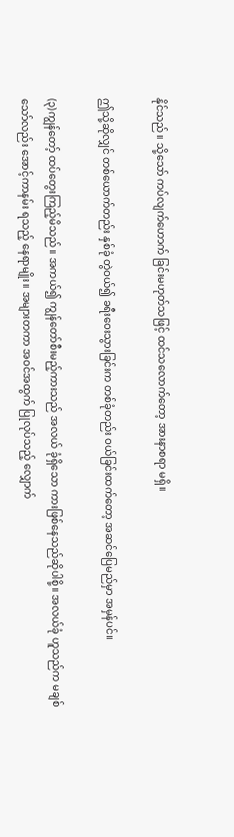နိုင်သည်။ သို့သော် ကပ်လျက်ဟောက် ခြင်းမဟုတ်သဖြင့် ထင်သလောက်တော့ အားနာစရာ မရှိ။

ဤသို့ဆိုလျှင် တစ်ယောက်တည်း နှစ်ခုံ တွဲဝယ်၍ ခရီးဝေးသွားခြင်းက တစ်ခုံတည်း ဝယ်ခြင်းထက်တော့ အဆင်ပြေမည်မှာ အမှန်ပင်။

(၃)ကျွန်တော့် ထပ်တွေးကြည့်မိသည်။ အကယ်၍ ကျွန်တော်စီးမည့်ကားသည် အလယ် ခုံရှိသော ကားဖြစ်နေသည်ဆိုပါစို့။ အလယ်ခုံ ဟူသည်က မချစ်သော်လည်း အောင့်ကာနမ်း ရသည့် နေရာမျိုး။ အများတကာ အဝင်အထွက် ပြုလုပ်သည့် လျှောက်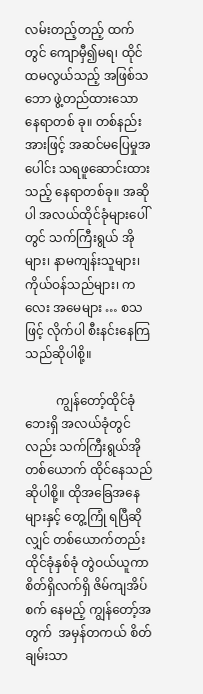လမ်းတည့်တည့် ထက်တွင် ကျောမှီ၍မရ၊ ထိုင်ထမလွယ်သည့် အဖြစ်သဘော ဖွဲ့တည်ထားသော နေရာတစ် ခု။ တစ်နည်းအားဖြင့် အဆင်မပြေမှုအပေါင်း သရဖူဆောင်းထားသည့် နေရာတစ်ခု။ အဆိုပါ အလယ်ထိုင်ခုံများပေါ်တွင် သက်ကြီးရွယ် အိုများ၊ နာမကျန်းသူများ၊ ကိုယ်ဝန်သည်များ၊ ကလေး အမေများ … စသဖြင့် လိုက်ပါ စီးနင်းနေကြသည်ဆိုပါစို့။

          ကျွန်တော့်ထိုင်ခုံဘေးရှိ အလယ်ခုံတွင် လည်း သက်ကြီးရွယ်အိုတစ်ယောက် ထိုင်နေသည်ဆိုပါစို့။ ထိုအခြေအနေများနှင့် တွေ့ကြုံ ရပြီဆိုလျှင် တစ်ယောက်တည်း ထိုင်ခုံနှစ်ခုံ တွဲဝယ်ယူကာ စိတ်ရှိလက်ရှိ ဇိမ်ကျအိပ်စက် နေမည့် ကျွန်တော့်အတွက်  အမှန်တကယ် စိတ်ချမ်းသာ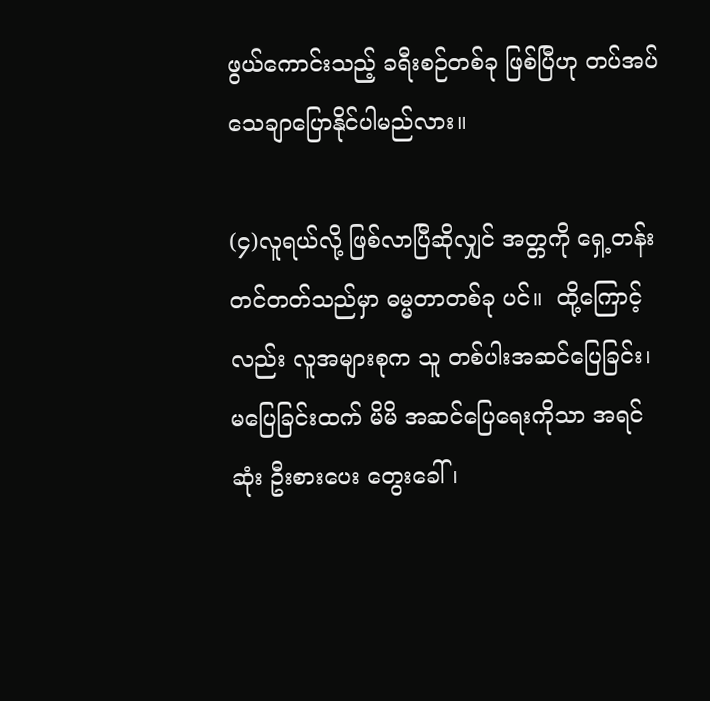ဖွယ်ကောင်းသည့် ခရီးစဉ်တစ်ခု ဖြစ်ပြီဟု တပ်အပ်သေချာပြောနိုင်ပါမည်လား။

(၄)လူရယ်လို့ ဖြစ်လာပြီဆိုလျှင် အတ္တကို ရှေ့တန်းတင်တတ်သည်မှာ ဓမ္မတာတစ်ခု ပင်။  ထို့ကြောင့်လည်း လူအများစုက သူ တစ်ပါးအဆင်ပြေခြင်း၊ မပြေခြင်းထက် မိမိ အဆင်ပြေရေးကိုသာ အရင်ဆုံး ဦးစားပေး တွေးခေါ်၊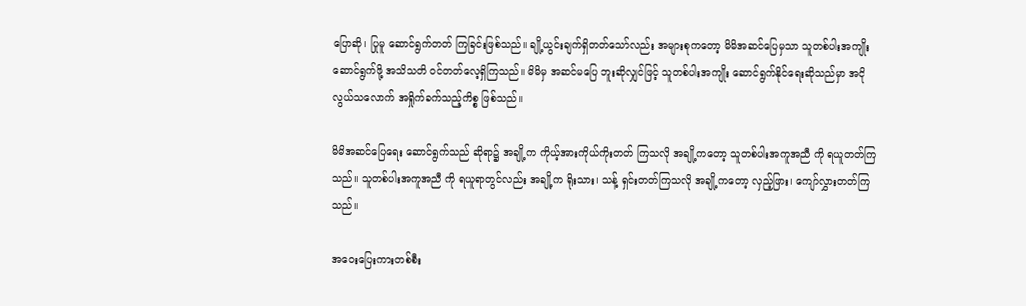ပြောဆို၊ ပြုမူ ဆောင်ရွက်တတ် ကြခြင်းဖြစ်သည်။ ချို့ယွင်းချက်ရှိတတ်သော်လည်း အများစုကတော့ မိမိအဆင်ပြေမှသာ သူတစ်ပါးအကျိုးဆောင်ရွက်ဖို့ အသိသတိ ဝင်တတ်လေ့ရှိကြသည်။ မိမိမှ အဆင်မပြေ ဘူးဆိုလျှင်ဖြင့် သူတစ်ပါးအကျိုး ဆောင်ရွက်နိုင်ရေးဆိုသည်မှာ အငိုလွယ်သလောက် အရှိုက်ခက်သည့်ကိစ္စ ဖြစ်သည်။

မိမိအဆင်ပြေရေး ဆောင်ရွက်သည် ဆိုရာ၌ အချို့က ကိုယ့်အားကိုယ်ကိုးတတ် ကြသလို အချို့ကတော့ သူတစ်ပါးအကူအညီ ကို ရယူတတ်ကြသည်။ သူတစ်ပါးအကူအညီ ကို ရယူရာတွင်လည်း အချို့က ရိုးသား၊ သန့် ရှင်းတတ်ကြသလို အချို့ကတော့ လှည့်ဖြား၊ ကျော်လွှားတတ်ကြသည်။

အဝေးပြေးကားတစ်စီး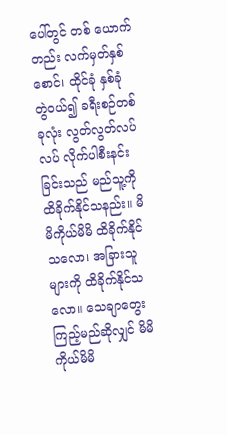ပေါ်တွင် တစ် ယောက်တည်း လက်မှတ်နှစ်စောင်၊ ထိုင်ခုံ နှစ်ခုံ တွဲဝယ်၍ ခရီးစဉ်တစ်ခုလုံး လွတ်လွတ်လပ်လပ် လိုက်ပါစီးနင်းခြင်းသည် မည်သူ့ကို ထိခိုက်နိုင်သနည်း။ မိမိကိုယ်မိမိ ထိခိုက်နိုင် သလော၊ အခြားသူများကို ထိခိုက်နိုင်သလော။ သေချာတွေးကြည့်မည်ဆိုလျှင် မိမိ ကိုယ်မိမိ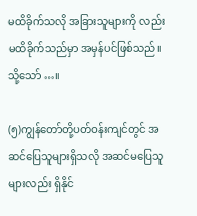မထိခိုက်သလို အခြားသူများကို လည်း မထိခိုက်သည်မှာ အမှန်ပင်ဖြစ်သည်။  သို့သော် …။

(၅)ကျွန်တော်တို့ပတ်ဝန်းကျင်တွင် အဆင်ပြေသူများရှိသလို အဆင်မပြေသူများလည်း ရှိနိုင်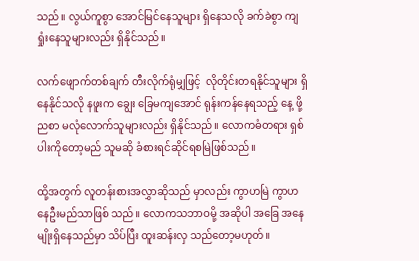သည်။ လွယ်ကူစွာ အောင်မြင်နေသူများ ရှိနေသလို ခက်ခဲစွာ ကျရှုံးနေသူများလည်း ရှိနိုင်သည်။

လက်ဖျောက်တစ်ချက် တီးလိုက်ရုံမျှဖြင့်  လိုတိုင်းတရနိုင်သူများ ရှိနေနိုင်သလို နဖူးက ချွေး ခြေမကျအောင် ရုန်းကန်နေရသည့် နေ့ ဖို့ညစာ မလုံလောက်သူများလည်း ရှိနိုင်သည်။ လောကဓံတရား ရှစ်ပါးကိုတော့မည် သူမဆို ခံစားရင်ဆိုင်ရစမြဲဖြစ်သည်။

ထို့အတွက် လူတန်းစားအလွှာဆိုသည် မှာလည်း ကွာဟမြဲ ကွာဟနေဦးမည်သာဖြစ် သည်။ လောကသဘာဝမို့ အဆိုပါ အခြေ အနေမျိုးရှိနေသည်မှာ သိပ်ပြီး ထူးဆန်းလှ သည်တော့မဟုတ်။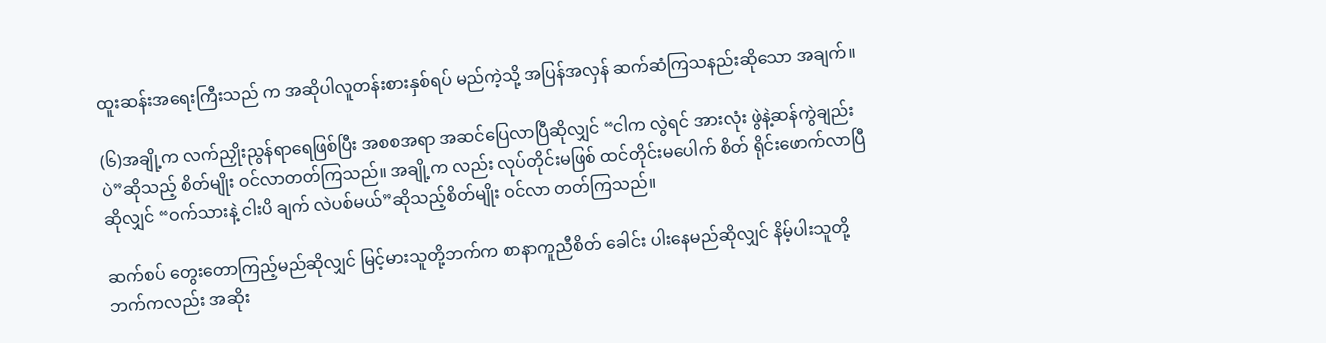ထူးဆန်းအရေးကြီးသည် က အဆိုပါလူတန်းစားနှစ်ရပ် မည်ကဲ့သို့ အပြန်အလှန် ဆက်ဆံကြသနည်းဆိုသော အချက်။

(၆)အချို့က လက်ညှိုးညွန်ရာရေဖြစ်ပြီး အစစအရာ အဆင်ပြေလာပြီဆိုလျှင် “ငါက လွဲရင် အားလုံး ဖွဲနဲ့ဆန်ကွဲချည်းပဲ”ဆိုသည့် စိတ်မျိုး ဝင်လာတတ်ကြသည်။ အချို့က လည်း လုပ်တိုင်းမဖြစ် ထင်တိုင်းမပေါက် စိတ် ရိုင်းဖောက်လာပြီဆိုလျှင် “ဝက်သားနဲ့ ငါးပိ ချက် လဲပစ်မယ်”ဆိုသည့်စိတ်မျိုး ဝင်လာ တတ်ကြသည်။

ဆက်စပ် တွေးတောကြည့်မည်ဆိုလျှင် မြင့်မားသူတို့ဘက်က စာနာကူညီစိတ် ခေါင်း ပါးနေမည်ဆိုလျှင် နိမ့်ပါးသူတို့ဘက်ကလည်း အဆိုး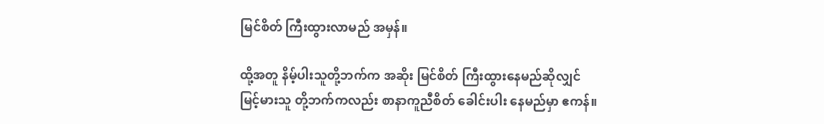မြင်စိတ် ကြီးထွားလာမည် အမှန်။

ထို့အတူ နိမ့်ပါးသူတို့ဘက်က အဆိုး မြင်စိတ် ကြီးထွားနေမည်ဆိုလျှင် မြင့်မားသူ တို့ဘက်ကလည်း စာနာကူညီစိတ် ခေါင်းပါး နေမည်မှာ ဧကန်။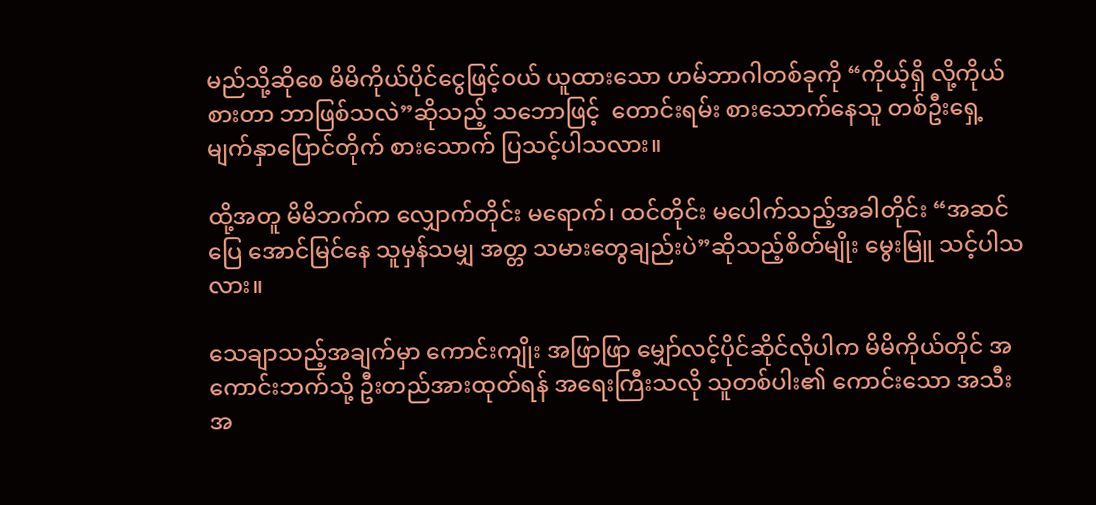မည်သို့ဆိုစေ မိမိကိုယ်ပိုင်ငွေဖြင့်ဝယ် ယူထားသော ဟမ်ဘာဂါတစ်ခုကို “ကိုယ့်ရှိ လို့ကိုယ်စားတာ ဘာဖြစ်သလဲ”ဆိုသည့် သဘောဖြင့်  တောင်းရမ်း စားသောက်နေသူ တစ်ဦးရှေ့ မျက်နှာပြောင်တိုက် စားသောက် ပြသင့်ပါသလား။

ထို့အတူ မိမိဘက်က လျှောက်တိုင်း မရောက်၊ ထင်တိုင်း မပေါက်သည့်အခါတိုင်း “အဆင်ပြေ အောင်မြင်နေ သူမှန်သမျှ အတ္တ သမားတွေချည်းပဲ”ဆိုသည့်စိတ်မျိုး မွေးမြူ သင့်ပါသလား။

သေချာသည့်အချက်မှာ ကောင်းကျိုး အဖြာဖြာ မျှော်လင့်ပိုင်ဆိုင်လိုပါက မိမိကိုယ်တိုင် အကောင်းဘက်သို့ ဦးတည်အားထုတ်ရန် အရေးကြီးသလို သူတစ်ပါး၏ ကောင်းသော အသီးအ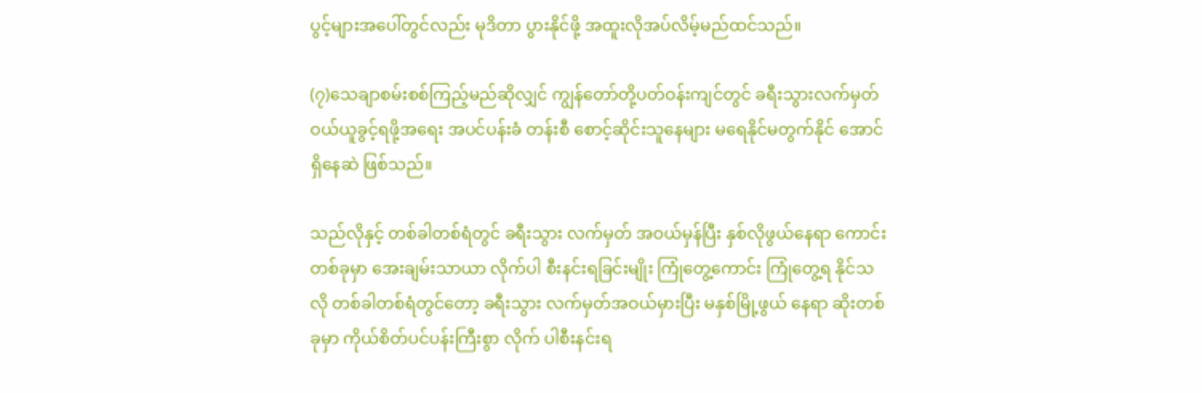ပွင့်များအပေါ်တွင်လည်း မုဒိတာ ပွားနိုင်ဖို့ အထူးလိုအပ်လိမ့်မည်ထင်သည်။

(၇)သေချာစမ်းစစ်ကြည့်မည်ဆိုလျှင် ကျွန်တော်တို့ပတ်ဝန်းကျင်တွင် ခရီးသွားလက်မှတ် ဝယ်ယူခွင့်ရဖို့အရေး အပင်ပန်းခံ တန်းစီ စောင့်ဆိုင်းသူနေများ မရေနိုင်မတွက်နိုင် အောင်ရှိနေဆဲ ဖြစ်သည်။

သည်လိုနှင့် တစ်ခါတစ်ရံတွင် ခရီးသွား လက်မှတ် အဝယ်မှန်ပြီး နှစ်လိုဖွယ်နေရာ ကောင်းတစ်ခုမှာ အေးချမ်းသာယာ လိုက်ပါ စီးနင်းရခြင်းမျိုး ကြုံတွေ့ကောင်း ကြုံတွေ့ရ နိုင်သလို တစ်ခါတစ်ရံတွင်တော့ ခရီးသွား လက်မှတ်အဝယ်မှားပြီး မနှစ်မြို့ဖွယ် နေရာ ဆိုးတစ်ခုမှာ ကိုယ်စိတ်ပင်ပန်းကြီးစွာ လိုက် ပါစီးနင်းရ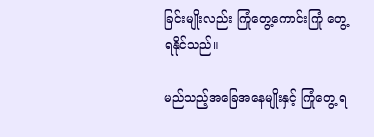ခြင်းမျိုးလည်း ကြုံတွေ့ကောင်းကြုံ တွေ့ရနိုင်သည်။

မည်သည့်အခြေအနေမျိုးနှင့် ကြုံတွေ့ ရ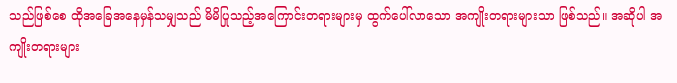သည်ဖြစ်စေ ထိုအခြေအနေမှန်သမျှသည် မိမိပြုသည့်အကြောင်းတရားများမှ ထွက်ပေါ်လာသော အကျိုးတရားများသာ ဖြစ်သည်။ အဆိုပါ အကျိုးတရားများ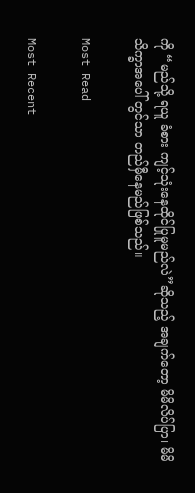ကို “မည်သို့ ရယူ ခံစား ကျင့်သုံးနေထိုင်ပြုမူမည်လဲ”ဆိုသည့် အချက်တော့ မိမိလိပ်ပြာ၊ မိမိသိက္ခာအပေါ် တွင်သာ တည်မှီနေမည်ဖြစ်သည်။

Most Read

Most Recent